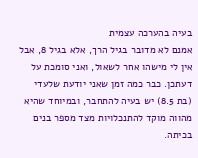בעיה בהערכה עצמית
אמנם לא מדובר בגיל הרך, אלא בגיל 8, אבל אין לי מישהו אחר לשאול, ואני סומכת על דעתכן. כבר כמה זמן שאני יודעת שלעדי (בת 8.5) יש בעיה להתחבר, ובמיוחד שהיא מהווה מוקד להתנכלויות מצד מספר בנים בכיתה.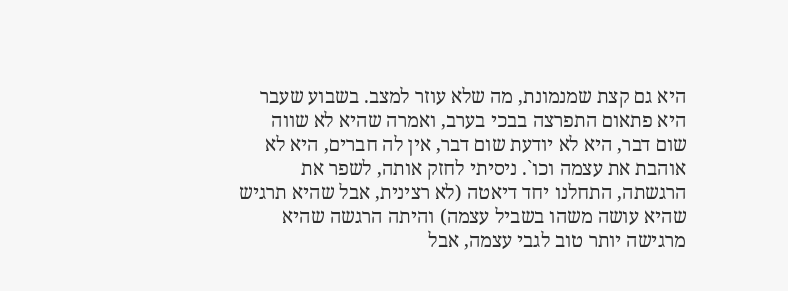היא גם קצת שמנמונת, מה שלא עוזר למצב. בשבוע שעבר היא פתאום התפרצה בבכי בערב, ואמרה שהיא לא שווה שום דבר, היא לא יודעת שום דבר, אין לה חברים, היא לא אוהבת את עצמה וכו`. ניסיתי לחזק אותה, לשפר את הרגשתה, התחלנו יחד דיאטה (לא רצינית, אבל שהיא תרגיש שהיא עושה משהו בשביל עצמה) והיתה הרגשה שהיא מרגישה יותר טוב לגבי עצמה, אבל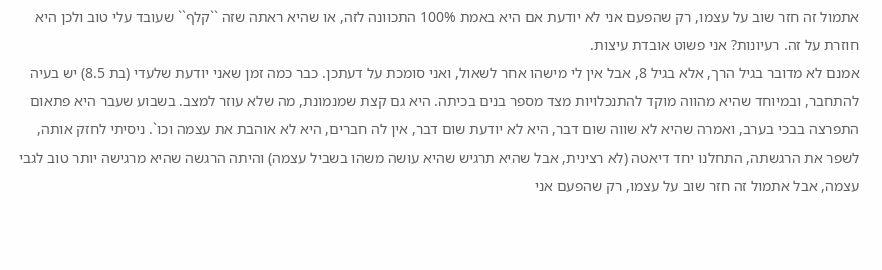אתמול זה חזר שוב על עצמו, רק שהפעם אני לא יודעת אם היא באמת 100% התכוונה לזה, או שהיא ראתה שזה ``קלף`` שעובד עלי טוב ולכן היא חוזרת על זה. רעיונות? אני פשוט אובדת עיצות.
אמנם לא מדובר בגיל הרך, אלא בגיל 8, אבל אין לי מישהו אחר לשאול, ואני סומכת על דעתכן. כבר כמה זמן שאני יודעת שלעדי (בת 8.5) יש בעיה להתחבר, ובמיוחד שהיא מהווה מוקד להתנכלויות מצד מספר בנים בכיתה. היא גם קצת שמנמונת, מה שלא עוזר למצב. בשבוע שעבר היא פתאום התפרצה בבכי בערב, ואמרה שהיא לא שווה שום דבר, היא לא יודעת שום דבר, אין לה חברים, היא לא אוהבת את עצמה וכו`. ניסיתי לחזק אותה, לשפר את הרגשתה, התחלנו יחד דיאטה (לא רצינית, אבל שהיא תרגיש שהיא עושה משהו בשביל עצמה) והיתה הרגשה שהיא מרגישה יותר טוב לגבי עצמה, אבל אתמול זה חזר שוב על עצמו, רק שהפעם אני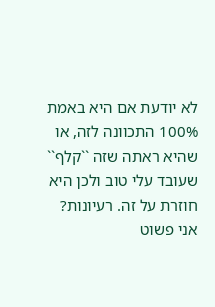לא יודעת אם היא באמת 100% התכוונה לזה, או שהיא ראתה שזה ``קלף`` שעובד עלי טוב ולכן היא חוזרת על זה. רעיונות? אני פשוט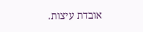אובדת עיצות.